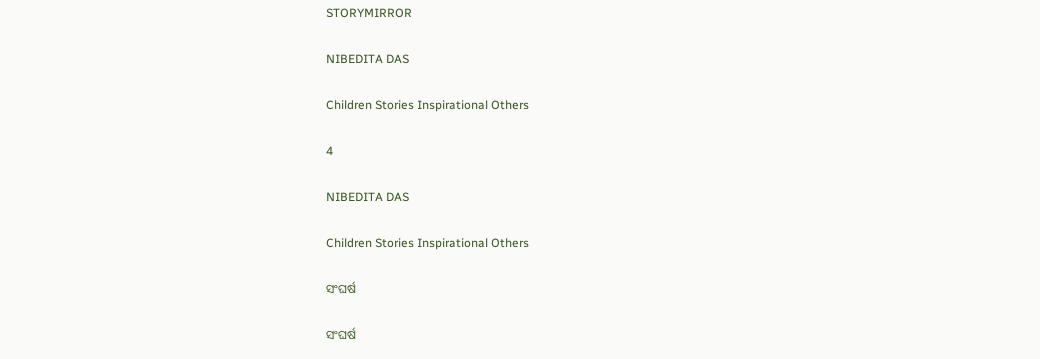STORYMIRROR

NIBEDITA DAS

Children Stories Inspirational Others

4

NIBEDITA DAS

Children Stories Inspirational Others

ସଂଘର୍ଷ

ସଂଘର୍ଷ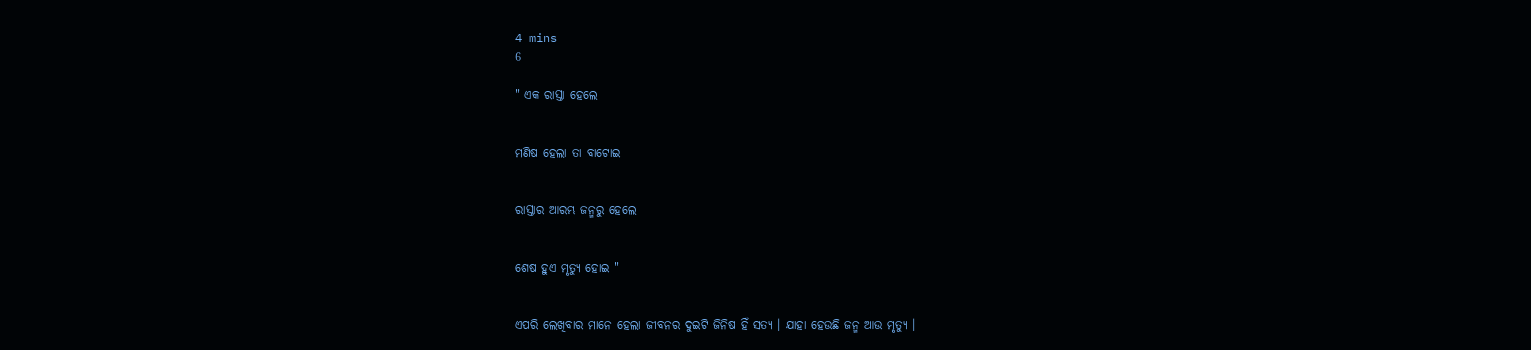4 mins
6

" ଏକ ରାସ୍ତା ହେଲେ


ମଣିଷ ହେଲା ତା ବାଟୋଇ


ରାସ୍ତାର ଆରମ୍ଭ ଜନ୍ମରୁ ହେଲେ


ଶେଷ ହୁଏ ମୃତ୍ୟୁ ହୋଇ "


ଏପରି ଲେଖିବାର ମାନେ ହେଲା ଜୀବନର ଦୁଇଟି ଜିନିଷ ହିଁ ସତ୍ୟ । ଯାହା ହେଉଛି ଜନ୍ମ ଆଉ ମୃତ୍ୟୁ ।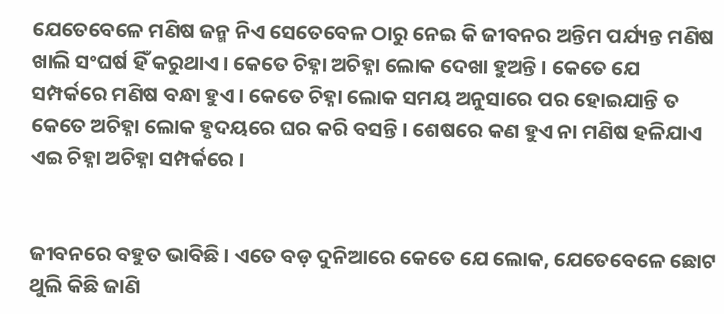ଯେତେବେଳେ ମଣିଷ ଜନ୍ମ ନିଏ ସେତେବେଳ ଠାରୁ ନେଇ କି ଜୀବନର ଅନ୍ତିମ ପର୍ଯ୍ୟନ୍ତ ମଣିଷ ଖାଲି ସଂଘର୍ଷ ହିଁ କରୁଥାଏ । କେତେ ଚିହ୍ନା ଅଚିହ୍ନା ଲୋକ ଦେଖା ହୁଅନ୍ତି । କେତେ ଯେ ସମ୍ପର୍କରେ ମଣିଷ ବନ୍ଧା ହୁଏ । କେତେ ଚିହ୍ନା ଲୋକ ସମୟ ଅନୁସାରେ ପର ହୋଇଯାନ୍ତି ତ କେତେ ଅଚିହ୍ନା ଲୋକ ହୃଦୟରେ ଘର କରି ବସନ୍ତି । ଶେଷରେ କଣ ହୁଏ ନା ମଣିଷ ହଳିଯାଏ ଏଇ ଚିହ୍ନା ଅଚିହ୍ନା ସମ୍ପର୍କରେ ।


ଜୀବନରେ ବହୁତ ଭାବିଛି । ଏତେ ବଡ଼ ଦୁନିଆରେ କେତେ ଯେ ଲୋକ, ଯେତେବେଳେ ଛୋଟ ଥୁଲି କିଛି ଜାଣି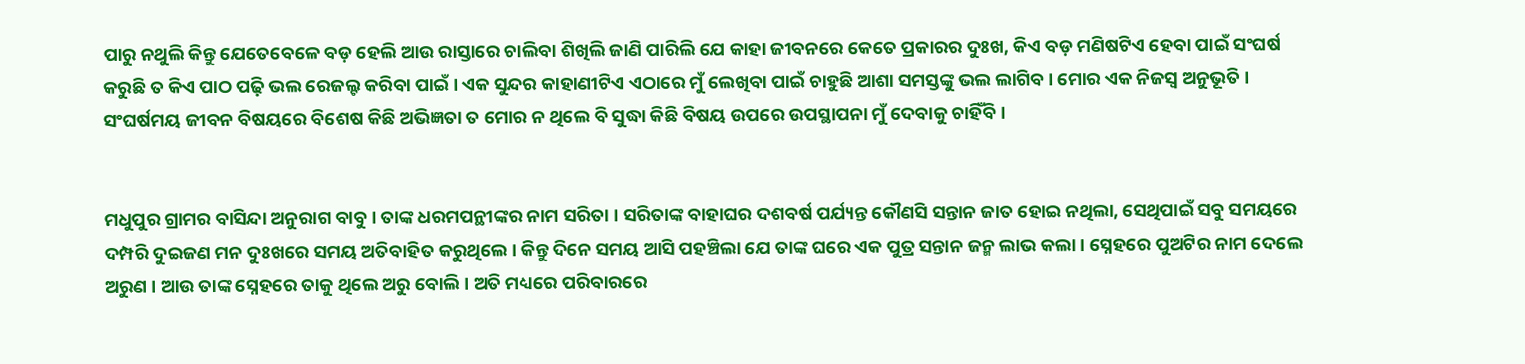ପାରୁ ନଥୁଲି କିନ୍ତୁ ଯେତେବେଳେ ବଡ଼ ହେଲି ଆଉ ରାସ୍ତାରେ ଚାଲିବା ଶିଖିଲି ଜାଣି ପାରିଲି ଯେ କାହା ଜୀବନରେ କେତେ ପ୍ରକାରର ଦୁଃଖ, କିଏ ବଡ଼ ମଣିଷଟିଏ ହେବା ପାଇଁ ସଂଘର୍ଷ କରୁଛି ତ କିଏ ପାଠ ପଢ଼ି ଭଲ ରେଜଲ୍ଟ କରିବା ପାଇଁ । ଏକ ସୁନ୍ଦର କାହାଣୀଟିଏ ଏଠାରେ ମୁଁ ଲେଖିବା ପାଇଁ ଚାହୁଛି ଆଶା ସମସ୍ତଙ୍କୁ ଭଲ ଲାଗିବ । ମୋର ଏକ ନିଜସ୍ଵ ଅନୁଭୂତି । ସଂଘର୍ଷମୟ ଜୀବନ ବିଷୟରେ ବିଶେଷ କିଛି ଅଭିଜ୍ଞତା ତ ମୋର ନ ଥିଲେ ବି ସୁଦ୍ଧା କିଛି ବିଷୟ ଉପରେ ଉପସ୍ଥାପନା ମୁଁ ଦେବାକୁ ଚାହିଁବି ।


ମଧୁପୁର ଗ୍ରାମର ବାସିନ୍ଦା ଅନୁରାଗ ବାବୁ । ତାଙ୍କ ଧରମପନ୍ଥୀଙ୍କର ନାମ ସରିତା । ସରିତାଙ୍କ ବାହାଘର ଦଶବର୍ଷ ପର୍ଯ୍ୟନ୍ତ କୌଣସି ସନ୍ତାନ ଜାତ ହୋଇ ନଥିଲା, ସେଥିପାଇଁ ସବୁ ସମୟରେ ଦମ୍ପରି ଦୁଇଜଣ ମନ ଦୁଃଖରେ ସମୟ ଅତିବାହିତ କରୁଥିଲେ । କିନ୍ତୁ ଦିନେ ସମୟ ଆସି ପହଞ୍ଚିଲା ଯେ ତାଙ୍କ ଘରେ ଏକ ପୁତ୍ର ସନ୍ତାନ ଜନ୍ମ ଲାଭ କଲା । ସ୍ନେହରେ ପୁଅଟିର ନାମ ଦେଲେ ଅରୁଣ । ଆଉ ତାଙ୍କ ସ୍ନେହରେ ତାକୁ ଥିଲେ ଅରୁ ବୋଲି । ଅତି ମଧ୍ୟରେ ପରିବାରରେ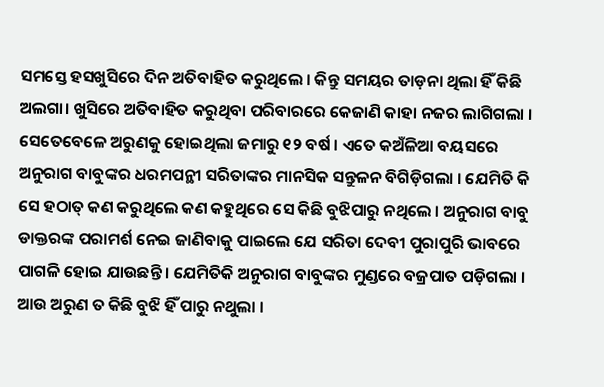ସମସ୍ତେ ହସଖୁସିରେ ଦିନ ଅତିବାହିତ କରୁଥିଲେ । କିନ୍ତୁ ସମୟର ତାଡ଼ନା ଥିଲା ହିଁ କିଛି ଅଲଗା। ଖୁସିରେ ଅତିବାହିତ କରୁଥିବା ପରିବାରରେ କେଜାଣି କାହା ନଜର ଲାଗିଗଲା । ସେତେବେଳେ ଅରୁଣକୁ ହୋଇଥିଲା ଜମାରୁ ୧୨ ବର୍ଷ । ଏତେ କଅଁଳିଆ ବୟସରେ ଅନୁରାଗ ବାବୁଙ୍କର ଧରମପନ୍ଥୀ ସରିତାଙ୍କର ମାନସିକ ସନ୍ତୁଳନ ବିଗିଡ଼ିଗଲା । ଯେମିତି କି ସେ ହଠାତ୍ କଣ କରୁଥିଲେ କଣ କହୁଥିରେ ସେ କିଛି ବୁଝିପାରୁ ନଥିଲେ । ଅନୁରାଗ ବାବୁ ଡାକ୍ତରଙ୍କ ପରାମର୍ଶ ନେଇ ଜାଣିବାକୁ ପାଇଲେ ଯେ ସରିତା ଦେବୀ ପୁରାପୁରି ଭାବରେ ପାଗଳି ହୋଇ ଯାଉଛନ୍ତି । ଯେମିତିକି ଅନୁରାଗ ବାବୁଙ୍କର ମୁଣ୍ଡରେ ବଜ୍ରପାତ ପଡ଼ିଗଲା । ଆଉ ଅରୁଣ ତ କିଛି ବୁଝି ହିଁ ପାରୁ ନଥୁଲା ।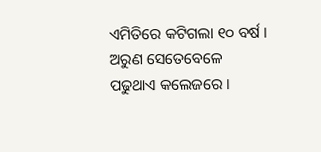ଏମିତିରେ କଟିଗଲା ୧୦ ବର୍ଷ । ଅରୁଣ ସେତେବେଳେ ପଢୁଥାଏ କଲେଜରେ ।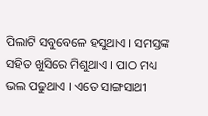ପିଲାଟି ସବୁବେଳେ ହସୁଥାଏ । ସମସ୍ତଙ୍କ ସହିତ ଖୁସିରେ ମିଶୁଥାଏ । ପାଠ ମଧ୍ୟ ଭଲ ପଢୁଥାଏ । ଏତେ ସାଙ୍ଗସାଥୀ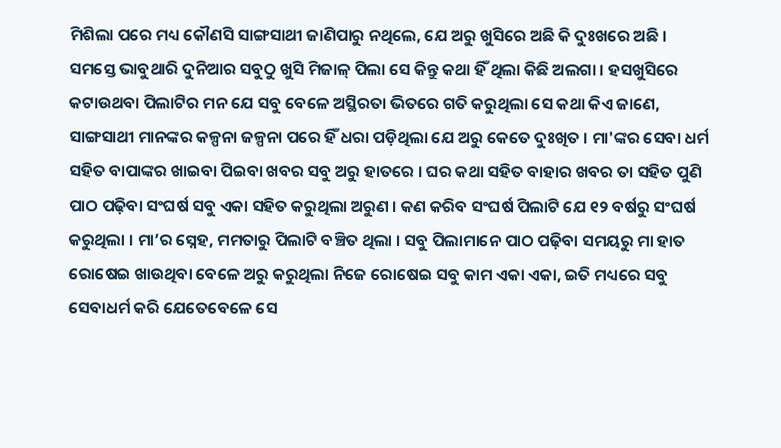ମିଶିଲା ପରେ ମଧ୍ୟ କୌଣସି ସାଙ୍ଗସାଥୀ ଜାଣିପାରୁ ନଥିଲେ, ଯେ ଅରୁ ଖୁସିରେ ଅଛି କି ଦୁଃଖରେ ଅଛି । ସମସ୍ତେ ଭାବୁଥାରି ଦୁନିଆର ସବୁଠୁ ଖୁସି ମିଜାଳ୍ ପିଲା ସେ କିନ୍ତୁ କଥା ହିଁ ଥିଲା କିଛି ଅଲଗା । ହସଖୁସିରେ କଟାଉଥବା ପିଲାଟିର ମନ ଯେ ସବୁ ବେଳେ ଅସ୍ଥିରତା ଭିତରେ ଗତି କରୁଥିଲା ସେ କଥା କିଏ ଜାଣେ, ସାଙ୍ଗସାଥୀ ମାନଙ୍କର କଳ୍ପନା ଜଳ୍ପନା ପରେ ହିଁ ଧରା ପଡ଼ିଥିଲା ଯେ ଅରୁ କେତେ ଦୁଃଖିତ । ମା'ଙ୍କର ସେବା ଧର୍ମ ସହିତ ବାପାଙ୍କର ଖାଇବା ପିଇବା ଖବର ସବୁ ଅରୁ ହାତରେ । ଘର କଥା ସହିତ ବାହାର ଖବର ତା ସହିତ ପୁଣି ପାଠ ପଢ଼ିବା ସଂଘର୍ଷ ସବୁ ଏକା ସହିତ କରୁଥିଲା ଅରୁଣ । କଣ କରିବ ସଂଘର୍ଷ ପିଲାଟି ଯେ ୧୨ ବର୍ଷରୁ ସଂଘର୍ଷ କରୁଥିଲା । ମା’ର ସ୍ନେହ, ମମତାରୁ ପିଲାଟି ବଞ୍ଚିତ ଥିଲା । ସବୁ ପିଲାମାନେ ପାଠ ପଢ଼ିବା ସମୟରୁ ମା ହାତ ରୋଷେଇ ଖାଉଥିବା ବେଳେ ଅରୁ କରୁଥିଲା ନିଜେ ରୋଷେଇ ସବୁ କାମ ଏକା ଏକା, ଇତି ମଧ୍ୟରେ ସବୁ ସେବାଧର୍ମ କରି ଯେତେବେଳେ ସେ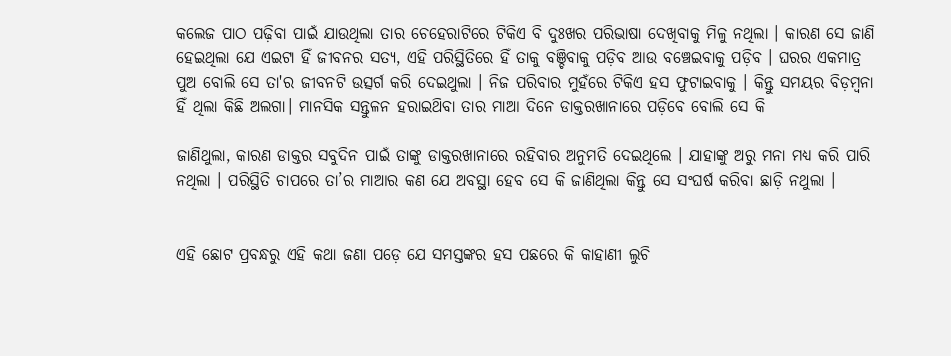କଲେଜ ପାଠ ପଢ଼ିବା ପାଇଁ ଯାଉଥିଲା ତାର ଚେହେରାଟିରେ ଟିକିଏ ବି ଦୁଃଖର ପରିଭାଷା ଦେଖିବାକୁ ମିଳୁ ନଥିଲା । କାରଣ ସେ ଜାଣି ହେଇଥିଲା ଯେ ଏଇଟା ହିଁ ଜୀବନର ସତ୍ୟ, ଏହି ପରିସ୍ଥିତିରେ ହିଁ ତାକୁ ବଞ୍ଚିବାକୁ ପଡ଼ିବ ଆଉ ବଞ୍ଚେଇବାକୁ ପଡ଼ିବ । ଘରର ଏକମାତ୍ର ପୁଅ ବୋଲି ସେ ତା'ର ଜୀବନଟି ଉତ୍ସର୍ଗ କରି ଦେଇଥୁଲା । ନିଜ ପରିବାର ମୁହଁରେ ଟିକିଏ ହସ ଫୁଟାଇବାକୁ । କିନ୍ତୁ ସମୟର ବିଡ଼ମ୍ବନା ହିଁ ଥିଲା କିଛି ଅଲଗା। ମାନସିକ ସନ୍ତୁଳନ ହରାଇଥ‌ିବା ତାର ମାଆ ଦିନେ ଡାକ୍ତରଖାନାରେ ପଡ଼ିବେ ବୋଲି ସେ କି

ଜାଣିଥୁଲା, କାରଣ ଡାକ୍ତର ସବୁଦିନ ପାଇଁ ତାଙ୍କୁ ଡାକ୍ତରଖାନାରେ ରହିବାର ଅନୁମତି ଦେଇଥିଲେ । ଯାହାଙ୍କୁ ଅରୁ ମନା ମଧ୍ୟ କରି ପାରି ନଥିଲା । ପରିସ୍ଥିତି ଚାପରେ ତା’ର ମାଆର କଣ ଯେ ଅବସ୍ଥା ହେବ ସେ କି ଜାଣିଥିଲା କିନ୍ତୁ ସେ ସଂଘର୍ଷ କରିବା ଛାଡ଼ି ନଥୁଲା ।


ଏହି ଛୋଟ ପ୍ରବନ୍ଧରୁ ଏହି କଥା ଜଣା ପଡ଼େ ଯେ ସମସ୍ତଙ୍କର ହସ ପଛରେ କି କାହାଣୀ ଲୁଚି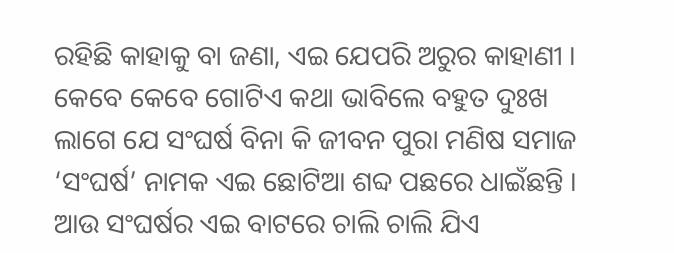ରହିଛି କାହାକୁ ବା ଜଣା, ଏଇ ଯେପରି ଅରୁର କାହାଣୀ । କେବେ କେବେ ଗୋଟିଏ କଥା ଭାବିଲେ ବହୁତ ଦୁଃଖ ଲାଗେ ଯେ ସଂଘର୍ଷ ବିନା କି ଜୀବନ ପୁରା ମଣିଷ ସମାଜ ‘ସଂଘର୍ଷ’ ନାମକ ଏଇ ଛୋଟିଆ ଶବ୍ଦ ପଛରେ ଧାଇଁଛନ୍ତି । ଆଉ ସଂଘର୍ଷର ଏଇ ବାଟରେ ଚାଲି ଚାଲି ଯିଏ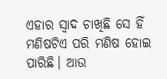ଏହାର ସ୍ଵାଦ ଚାଖିଛି ସେ ହିଁ ମଣିଷଟିଏ ପରି ମଣିଷ ହୋଇ ପାରିଛି। ଆଉ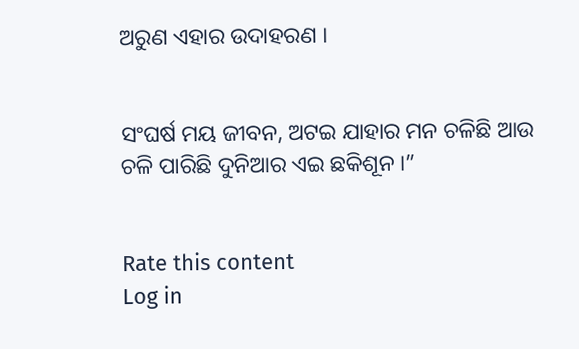ଅରୁଣ ଏହାର ଉଦାହରଣ ।


ସଂଘର୍ଷ ମୟ ଜୀବନ, ଅଟଇ ଯାହାର ମନ ଚଳିଛି ଆଉ ଚଳି ପାରିଛି ଦୁନିଆର ଏଇ ଛକିଶୂନ ।”


Rate this content
Log in